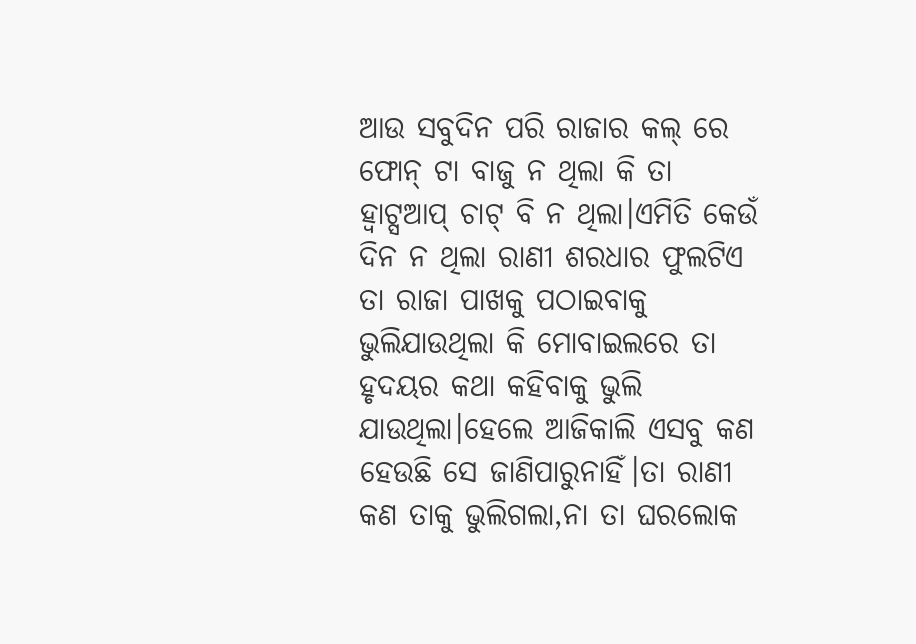ଆଉ ସବୁଦିନ ପରି ରାଜାର କଲ୍ ରେ ଫୋନ୍ ଟା ବାଜୁ ନ ଥିଲା କି ତା ହ୍ଵାଟ୍ସଆପ୍ ଚାଟ୍ ବି ନ ଥିଲା।ଏମିତି କେଉଁ ଦିନ ନ ଥିଲା ରାଣୀ ଶରଧାର ଫୁଲଟିଏ ତା ରାଜା ପାଖକୁ ପଠାଇବାକୁ ଭୁଲିଯାଉଥିଲା କି ମୋବାଇଲରେ ତା ହୃଦୟର କଥା କହିବାକୁ ଭୁଲି ଯାଉଥିଲା।ହେଲେ ଆଜିକାଲି ଏସବୁ କଣ ହେଉଛି ସେ ଜାଣିପାରୁନାହିଁ।ତା ରାଣୀ କଣ ତାକୁ ଭୁଲିଗଲା,ନା ତା ଘରଲୋକ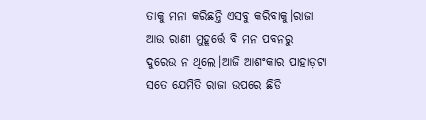ତାକୁ ମନା କରିଛନ୍ତି ଏସବୁ କରିବାକୁ।ରାଜା ଆଉ ରାଣୀ ମୁହୂର୍ତ୍ତେ ବି ମନ ପବନରୁ ଦୁରେଉ ନ ଥିଲେ।ଆଜି ଆଶଂକାର ପାହାଡ଼ଟା ସତେ ଯେମିତି ରାଜା ଉପରେ ଛିଡି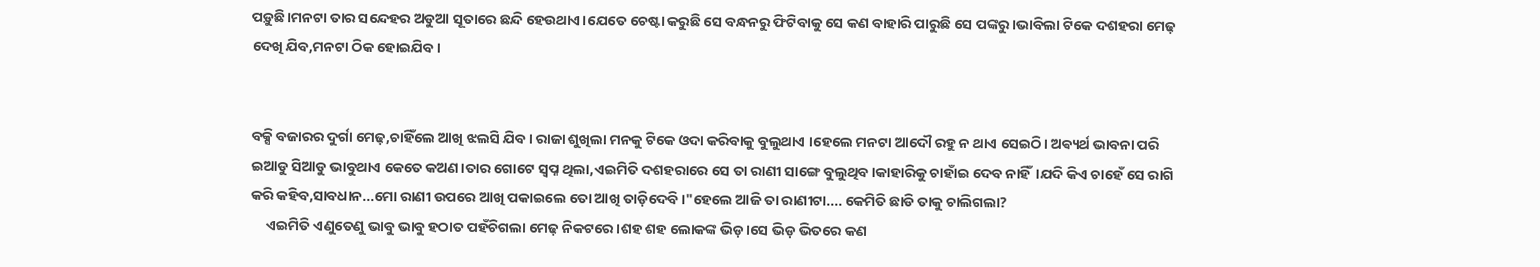ପଡ଼ୁଛି।ମନଟା ତାର ସନ୍ଦେହର ଅଡୁଆ ସୂତାରେ ଛନ୍ଦି ହେଉଥାଏ।ଯେତେ ଚେଷ୍ଟା କରୁଛି ସେ ବନ୍ଧନରୁ ଫିଟିବାକୁ ସେ କଣ ବାହାରି ପାରୁଛି ସେ ପଙ୍କରୁ।ଭାବିଲା ଟିକେ ଦଶହରା ମେଢ଼ ଦେଖି ଯିବ,ମନଟା ଠିକ ହୋଇଯିବ।


ବକ୍ସି ବଜାରର ଦୁର୍ଗା ମେଢ଼,ଚାହିଁଲେ ଆଖି ଝଲସି ଯିବ। ରାଜା ଶୁଖିଲା ମନକୁ ଟିକେ ଓଦା କରିବାକୁ ବୁଲୁଥାଏ ।ହେଲେ ମନଟା ଆଦୌ ରହୁ ନ ଥାଏ ସେଇଠି। ଅଵ୍ୟର୍ଥ ଭାବନା ପରି ଇଆଡୁ ସିଆଡୁ ଭାବୁଥାଏ କେତେ କଅଣ।ତାର ଗୋଟେ ସ୍ୱପ୍ନ ଥିଲା,ଏଇମିତି ଦଶହରାରେ ସେ ତା ରାଣୀ ସାଙ୍ଗେ ବୁଲୁଥିବ।କାହାରିକୁ ଚାହାଁଇ ଦେବ ନାହିଁ।ଯଦି କିଏ ଚାହେଁ ସେ ରାଗି କରି କହିବ,ସାବଧାନ...ମୋ ରାଣୀ ଉପରେ ଆଖି ପକାଇଲେ ତୋ ଆଖି ତାଡ଼ିଦେବି।"ହେଲେ ଆଜି ତା ରାଣୀଟା.... କେମିତି ଛାଡି ତାକୁ ଚାଲିଗଲା?
     ଏଇମିତି ଏଣୁତେଣୁ ଭାବୁ ଭାବୁ ହଠାତ ପହଁଚିଗଲା ମେଢ଼ ନିକଟରେ।ଶହ ଶହ ଲୋକଙ୍କ ଭିଡ଼।ସେ ଭିଡ଼ ଭିତରେ କଣ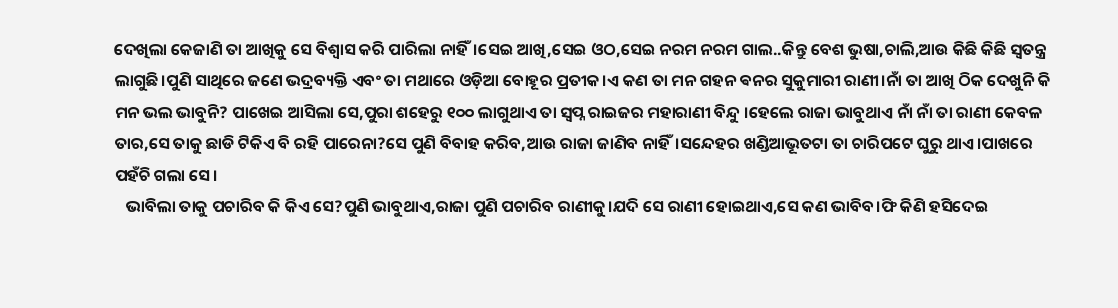ଦେଖିଲା କେଜାଣି ତା ଆଖିକୁ ସେ ବିଶ୍ୱାସ କରି ପାରିଲା ନାହିଁ।ସେଇ ଆଖି,ସେଇ ଓଠ,ସେଇ ନରମ ନରମ ଗାଲ..କିନ୍ତୁ ବେଶ ଭୁଷା,ଚାଲି,ଆଉ କିଛି କିଛି ସ୍ୱତନ୍ତ୍ର ଲାଗୁଛି।ପୁଣି ସାଥିରେ ଜଣେ ଭଦ୍ରବ୍ୟକ୍ତି ଏବଂ ତା ମଥାରେ ଓଡ଼ିଆ ବୋହୂର ପ୍ରତୀକ।ଏ କଣ ତା ମନ ଗହନ ଵନର ସୁକୁମାରୀ ରାଣୀ।ନାଁ ତା ଆଖି ଠିକ ଦେଖୁନି କି ମନ ଭଲ ଭାବୁନି? ପାଖେଇ ଆସିଲା ସେ,ପୁରା ଶହେରୁ ୧୦୦ ଲାଗୁଥାଏ ତା ସ୍ୱପ୍ନ ରାଇଜର ମହାରାଣୀ ବିନ୍ଦୁ ।ହେଲେ ରାଜା ଭାବୁଥାଏ ନାଁ ନାଁ ତା ରାଣୀ କେବଳ ତାର,ସେ ତାକୁ ଛାଡି ଟିକିଏ ବି ରହି ପାରେନା?ସେ ପୁଣି ବିବାହ କରିବ,ଆଉ ରାଜା ଜାଣିବ ନାହିଁ।ସନ୍ଦେହର ଖଣ୍ଡିଆଭୂତଟା ତା ଚାରିପଟେ ଘୁରୁ ଥାଏ।ପାଖରେ ପହଁଚି ଗଲା ସେ।
   ଭାବିଲା ତାକୁ ପଚାରିବ କି କିଏ ସେ?ପୁଣି ଭାବୁଥାଏ,ରାଜା ପୁଣି ପଚାରିବ ରାଣୀକୁ।ଯଦି ସେ ରାଣୀ ହୋଇଥାଏ,ସେ କଣ ଭାବିବ।ଫି କିଣି ହସିଦେଇ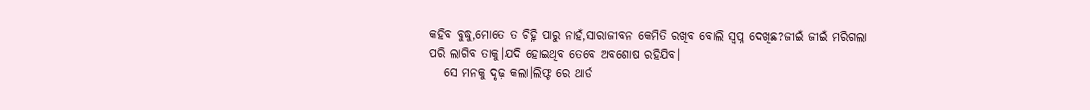କହିବ ବୁଦ୍ଧୁ,ମୋତେ ତ ଚିହ୍ନି ପାରୁ ନାହଁ,ସାରାଜୀବନ କେମିତି ରଖିବ ବୋଲି ସ୍ବପ୍ନ ଦେଖିଛ?ଜୀଇଁ ଜୀଇଁ ମରିଗଲା ପରି ଲାଗିବ ତାକୁ।ଯଦି ହୋଇଥିବ ତେବେ ଅବଶୋଷ ରହିଯିବ।
   ସେ ମନକୁ ଦୃଢ଼ କଲା।ଲିଫ୍ଟ ରେ ଥାର୍ଡ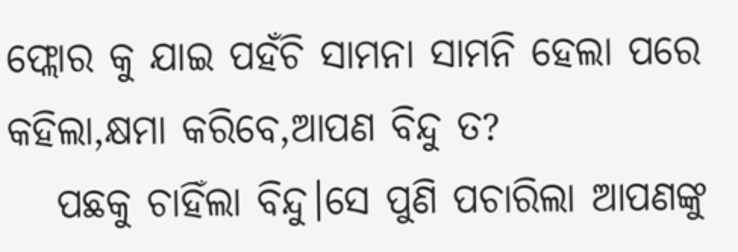ଫ୍ଲୋର କୁ ଯାଇ ପହଁଚି ସାମନା ସାମନି ହେଲା ପରେ କହିଲା,କ୍ଷମା କରିବେ,ଆପଣ ବିନ୍ଦୁ ତ?
   ପଛକୁ ଚାହିଁଲା ବିନ୍ଦୁ।ସେ ପୁଣି ପଚାରିଲା ଆପଣଙ୍କୁ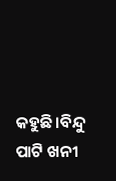କହୁଛି।ବିନ୍ଦୁ ପାଟି ଖନୀ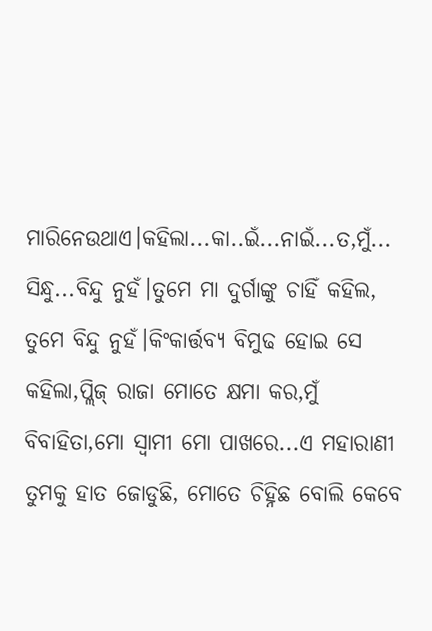ମାରିନେଉଥାଏ।କହିଲା...କା..ଇଁ...ନାଇଁ...ତ,ମୁଁ... ସିନ୍ଧୁ...ବିନ୍ଦୁ ନୁହଁ।ତୁମେ ମା ଦୁର୍ଗାଙ୍କୁ ଚାହିଁ କହିଲ, ତୁମେ ବିନ୍ଦୁ ନୁହଁ।କିଂକାର୍ତ୍ତବ୍ୟ ବିମୁଢ ହୋଇ ସେ କହିଲା,ପ୍ଲିଜ୍ ରାଜା ମୋତେ କ୍ଷମା କର,ମୁଁ ବିବାହିତା,ମୋ ସ୍ୱାମୀ ମୋ ପାଖରେ...ଏ ମହାରାଣୀ ତୁମକୁ ହାତ ଜୋଡୁଛି, ମୋତେ ଚିହ୍ନିଛ ବୋଲି କେବେ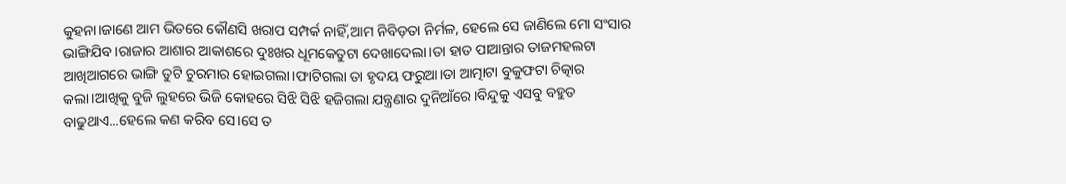କୁହନା।ଜାଣେ ଆମ ଭିତରେ କୌଣସି ଖରାପ ସମ୍ପର୍କ ନାହିଁ,ଆମ ନିବିଡ଼ତା ନିର୍ମଳ, ହେଲେ ସେ ଜାଣିଲେ ମୋ ସଂସାର ଭାଙ୍ଗିଯିବ।ରାଜାର ଆଶାର ଆକାଶରେ ଦୁଃଖର ଧୂମକେତୁଟା ଦେଖାଦେଲା।ତା ହାତ ପାଆନ୍ତାର ତାଜମହଲଟା ଆଖିଆଗରେ ଭାଙ୍ଗି ତୁଟି ଚୁରମାର ହୋଇଗଲା।ଫାଟିଗଲା ତା ହୃଦୟ ଫରୁଆ।ତା ଆତ୍ମାଟା ବୁକୁଫଟା ଚିତ୍କାର କଲା।ଆଖିକୁ ବୁଜି ଲୁହରେ ଭିଜି କୋହରେ ସିଝି ସିଝି ହଜିଗଲା ଯନ୍ତ୍ରଣାର ଦୁନିଆଁରେ।ବିନ୍ଦୁକୁ ଏସବୁ ବହୁତ ବାଢୁଥାଏ...ହେଲେ କଣ କରିବ ସେ।ସେ ତ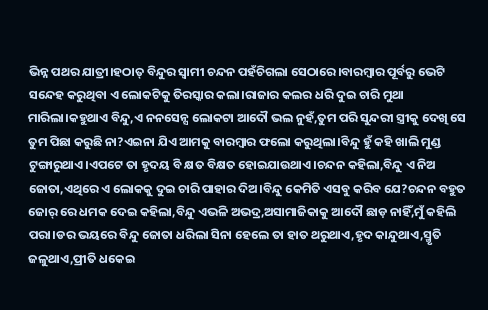ଭିନ୍ନ ପଥର ଯାତ୍ରୀ।ହଠାତ୍ ବିନ୍ଦୁର ସ୍ୱାମୀ ଚନ୍ଦନ ପହଁଚିଗଲା ସେଠାରେ।ବାରମ୍ବାର ପୂର୍ବରୁ ଭେଟି ସନ୍ଦେହ କରୁଥିବା ଏ ଲୋକଟିକୁ ତିରସ୍କାର କଲା।ରାଜାର କଲର ଧରି ଦୁଇ ଚାରି ମୁଥା ମାରିଲା।କହୁଥାଏ ବିନ୍ଦୁ,ଏ ନନସେନ୍ସ ଲୋକଟା ଆଦୌ ଭଲ ନୁହଁ,ତୁମ ପରି ସୁନ୍ଦରୀ ସ୍ତ୍ରୀକୁ ଦେଖି ସେ ତୁମ ପିଛା କରୁଛି ନା?ଏଇନା ଯିଏ ଆମକୁ ବାରମ୍ବାର ଫଲୋ କରୁଥିଲା।ବିନ୍ଦୁ ହୁଁ କହି ଖାଲି ମୁଣ୍ଡ ଟୁଙ୍ଗାରୁଥାଏ।ଏପଟେ ତା ହୃଦୟ ବି କ୍ଷତ ବିକ୍ଷତ ହୋଇଯାଉଥାଏ।ଚନ୍ଦନ କହିଲା,ବିନ୍ଦୁ ଏ ନିଅ ଜୋତା,ଏଥିରେ ଏ ଲୋକକୁ ଦୁଇ ଚାରି ପାହାର ଦିଅ।ବିନ୍ଦୁ କେମିତି ଏସବୁ କରିବ ଯେ?ଚନ୍ଦନ ବହୁତ ଜୋର୍ ରେ ଧମକ ଦେଇ କହିଲା,ବିନ୍ଦୁ ଏଭଳି ଅଭଦ୍ର,ଅସାମାଜିକାକୁ ଆଦୌ ଛାଡ଼ ନାହିଁ,ମୁଁ କହିଲି ପରା।ଡର ଭୟରେ ବିନ୍ଦୁ ଜୋତା ଧରିଲା ସିନା ହେଲେ ତା ହାତ ଥରୁଥାଏ,ହୃଦ କାନ୍ଦୁଥାଏ,ସ୍ମୃତି ଜଳୁଥାଏ,ପ୍ରୀତି ଧକେଇ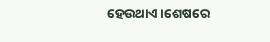ହେଉଥାଏ।ଶେଷରେ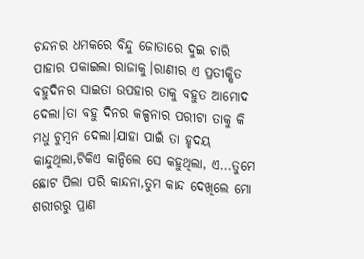ଚନ୍ଦନର ଧମକରେ ବିନ୍ଦୁ ଜୋତାରେ ଦୁଇ ଚାରି ପାହାର ପକାଇଲା ରାଜାକୁ।ରାଣୀର ଏ ପ୍ରତୀକ୍ଷିତ ବହୁଦିନର ସାଇତା ଉପହାର ତାକୁ ବହୁତ ଆମୋଦ ଦେଲା।ତା ବହୁ ଦିନର କଳ୍ପନାର ପରୀଟା ତାକୁ କି ମଧୁ ଚୁମ୍ବନ ଦେଲା।ଯାହା ପାଇଁ ତା ହୃଦୟ କାନ୍ଦୁଥିଲା,ଟିକିଏ କାନ୍ଦିଲେ ସେ କହୁଥିଲା, ଏ...ତୁମେ ଛୋଟ ପିଲା ପରି କାନ୍ଦନା,ତୁମ କାନ୍ଦ ଦେଖିଲେ ମୋ ଶରୀରରୁ ପ୍ରାଣ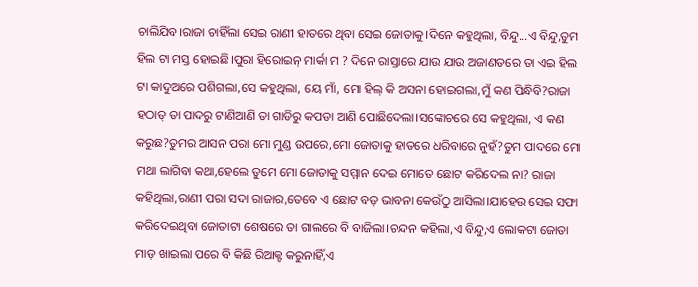ଚାଲିଯିବ।ରାଜା ଚାହିଁଲା ସେଇ ରାଣୀ ହାତରେ ଥିବା ସେଇ ଜୋତାକୁ।ଦିନେ କହୁଥିଲା, ବିନ୍ଦୁ...ଏ ବିନ୍ଦୁ,ତୁମ ହିଲ ଟା ମସ୍ତ ହୋଇଛି।ପୁରା ହିରୋଇନ୍ ମାର୍କା ମ ? ଦିନେ ରାସ୍ତାରେ ଯାଉ ଯାଉ ଅଜାଣତରେ ତା ଏଇ ହିଲ ଟା କାଦୁଅରେ ପଶିଗଲା,ସେ କହୁଥିଲା, ୟେ ମାଁ, ମୋ ହିଲ୍ କି ଅସନା ହୋଇଗଲା,ମୁଁ କଣ ପିନ୍ଧିବି?ରାଜା ହଠାତ୍ ତା ପାଦରୁ ଟାଣିଆଣି ତା ଗାଡିରୁ କପଡା ଆଣି ପୋଛିଦେଲା।ସଙ୍କୋଚରେ ସେ କହୁଥିଲା, ଏ କଣ କରୁଛ?ତୁମର ଆସନ ପରା ମୋ ମୁଣ୍ଡ ଉପରେ,ମୋ ଜୋତାକୁ ହାତରେ ଧରିବାରେ ନୁହଁ?ତୁମ ପାଦରେ ମୋ ମଥା ଲାଗିବା କଥା,ହେଲେ ତୁମେ ମୋ ଜୋତାକୁ ସମ୍ମାନ ଦେଇ ମୋତେ ଛୋଟ କରିଦେଲ ନା? ରାଜା କହିଥିଲା,ରାଣୀ ପରା ସଦା ରାଜାର,ତେବେ ଏ ଛୋଟ ବଡ଼ ଭାବନା କେଉଁଠୁ ଆସିଲା।ଯାହେଉ ସେଇ ସଫା କରିଦେଇଥିବା ଜୋତାଟା ଶେଷରେ ତା ଗାଲରେ ବି ବାଜିଲା।ଚନ୍ଦନ କହିଲା,ଏ ବିନ୍ଦୁ,ଏ ଲୋକଟା ଜୋତା ମାଡ଼ ଖାଇଲା ପରେ ବି କିଛି ରିଆକ୍ଟ କରୁନାହିଁ,ଏ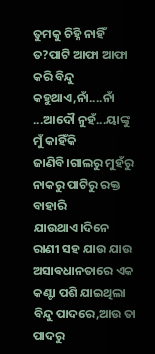ତୁମକୁ ଚିହ୍ନି ନାହିଁ ତ?ପାଟି ଆଫା ଆଫା କରି ବିନ୍ଦୁ କହୁଥାଏ,ନାଁ....ନାଁ ...ଆଦୌ ନୁହଁ...ୟାଙ୍କୁ ମୁଁ କାହିଁକି ଜାଣିବି।ଗାଲରୁ ମୁହଁରୁ ନାକରୁ ପାଟିରୁ ରକ୍ତ ବାହାରି ଯାଉଥାଏ।ଦିନେ ରାଣୀ ସହ ଯାଉ ଯାଉ ଅସାଵଧାନତାରେ ଏକ କଣ୍ଟା ପଶି ଯାଇଥିଲା ବିନ୍ଦୁ ପାଦରେ,ଆଉ ତା ପାଦରୁ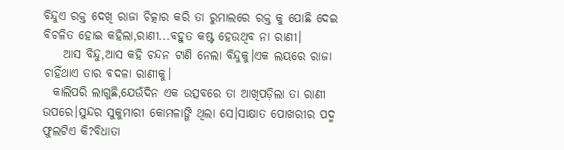ବିନ୍ଦୁଏ ରକ୍ତ ଦେଖି ରାଜା ଚିତ୍କାର କରି ତା ରୁମାଲରେ ରକ୍ତ କୁ ପୋଛି ଦେଇ ବିଚଳିତ ହୋଇ କହିଲା,ରାଣୀ...ବହୁତ କଷ୍ଟ ହେଉଥିବ ନା ରାଣୀ।
    ଆସ ବିନ୍ଦୁ,ଆସ କହି ଚନ୍ଦନ ଟାଣି ନେଲା ବିନ୍ଦୁକୁ।ଏକ ଲୟରେ ରାଜା ଚାହିଁଥାଏ ତାର ବଦଳା ରାଣୀକୁ।
  କାଲିପରି ଲାଗୁଛି,ଯେଉଁଦିନ ଏକ ଉତ୍ସବରେ ତା ଆଖିପଡ଼ିଲା ତା ରାଣୀ ଉପରେ।ସୁନ୍ଦର ସୁକୁମାରୀ କୋମଳାଙ୍ଗି ଥିଲା ସେ।ସାକ୍ଷାତ ପୋଖରୀର ପଦ୍ମ ଫୁଲଟିଏ କି?ବିଧାତା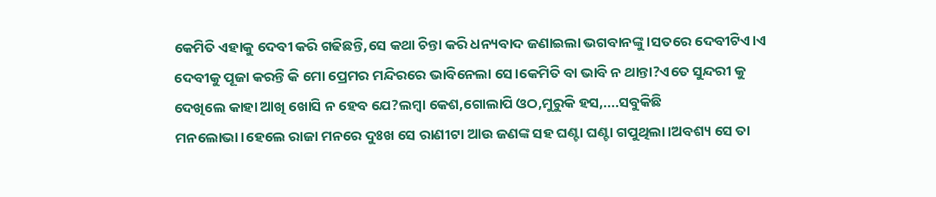କେମିତି ଏହାକୁ ଦେବୀ କରି ଗଢିଛନ୍ତି,ସେ କଥା ଚିନ୍ତା କରି ଧନ୍ୟବାଦ ଜଣାଇଲା ଭଗବାନଙ୍କୁ।ସତରେ ଦେବୀଟିଏ।ଏ ଦେବୀକୁ ପୂଜା କରନ୍ତି କି ମୋ ପ୍ରେମର ମନ୍ଦିରରେ ଭାବିନେଲା ସେ।କେମିତି ବା ଭାବି ନ ଥାନ୍ତା?ଏତେ ସୁନ୍ଦରୀ କୁ ଦେଖିଲେ କାହା ଆଖି ଖୋସି ନ ହେବ ଯେ?ଲମ୍ବା କେଶ,ଗୋଲାପି ଓଠ,ମୁରୁକି ହସ,....ସବୁକିଛି ମନଲୋଭା।ହେଲେ ରାଜା ମନରେ ଦୁଃଖ ସେ ରାଣୀଟା ଆଉ ଜଣଙ୍କ ସହ ଘଣ୍ଟା ଘଣ୍ଟା ଗପୁଥିଲା।ଅବଶ୍ୟ ସେ ତା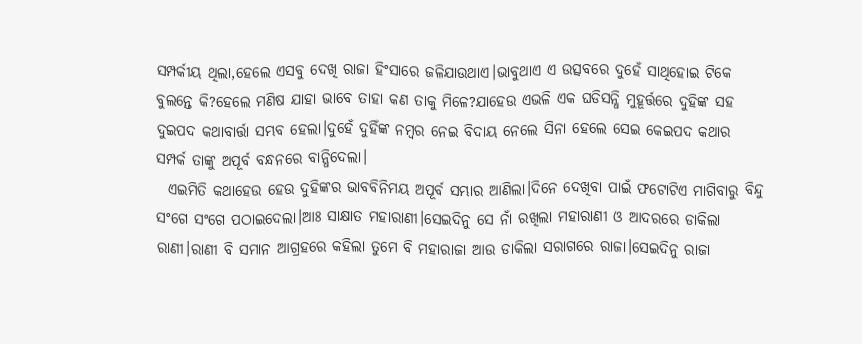ସମ୍ପର୍କୀୟ ଥିଲା,ହେଲେ ଏସବୁ ଦେଖି ରାଜା ହିଂସାରେ ଜଳିଯାଉଥାଏ।ଭାବୁଥାଏ ଏ ଉତ୍ସବରେ ଦୁହେଁ ସାଥିହୋଇ ଟିକେ ବୁଲନ୍ତେ କି?ହେଲେ ମଣିଷ ଯାହା ଭାବେ ତାହା କଣ ତାକୁ ମିଳେ?ଯାହେଉ ଏଭଳି ଏକ ଘଡିସନ୍ଧି ମୁହୂର୍ତ୍ତରେ ଦୁହିଙ୍କ ସହ ଦୁଇପଦ କଥାବାର୍ତ୍ତା ସମ୍ଭବ ହେଲା।ଦୁହେଁ ଦୁହିଁଙ୍କ ନମ୍ବର ନେଇ ବିଦାୟ ନେଲେ ସିନା ହେଲେ ସେଇ କେଇପଦ କଥାର ସମ୍ପର୍କ ତାଙ୍କୁ ଅପୂର୍ବ ବନ୍ଧନରେ ବାନ୍ଧିଦେଲା।
  ଏଇମିତି କଥାହେଉ ହେଉ ଦୁହିଙ୍କର ଭାବବିନିମୟ ଅପୂର୍ବ ସମ୍ଭାର ଆଣିଲା।ଦିନେ ଦେଖିବା ପାଇଁ ଫଟୋଟିଏ ମାଗିବାରୁ ବିନ୍ଦୁ ସଂଗେ ସଂଗେ ପଠାଇଦେଲା।ଆଃ ସାକ୍ଷାତ ମହାରାଣୀ।ସେଇଦିନୁ ସେ ନାଁ ରଖିଲା ମହାରାଣୀ ଓ ଆଦରରେ ଡାକିଲା ରାଣୀ।ରାଣୀ ବି ସମାନ ଆଗ୍ରହରେ କହିଲା ତୁମେ ବି ମହାରାଜା ଆଉ ଡାକିଲା ସରାଗରେ ରାଜା।ସେଇଦିନୁ ରାଜା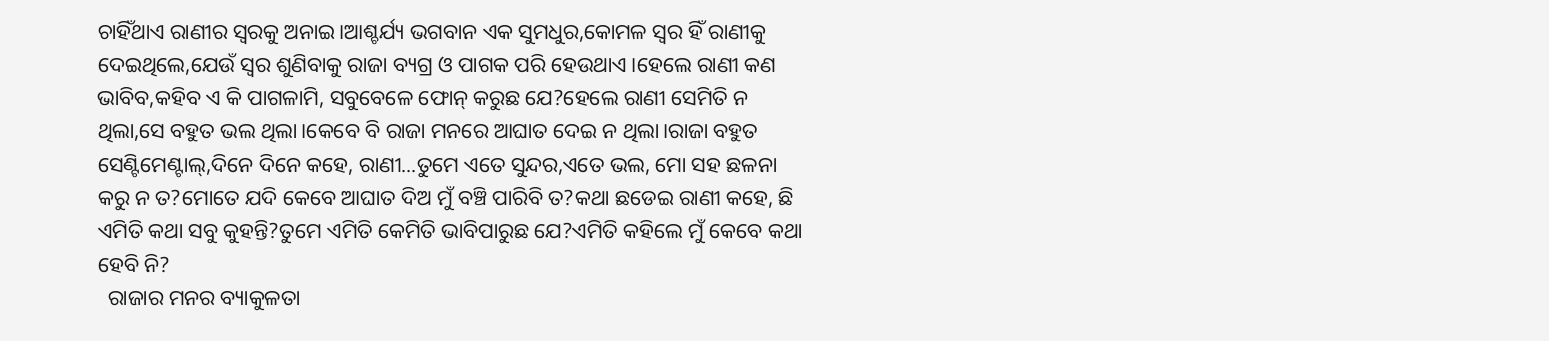ଚାହିଁଥାଏ ରାଣୀର ସ୍ୱରକୁ ଅନାଇ।ଆଶ୍ଚର୍ଯ୍ୟ ଭଗବାନ ଏକ ସୁମଧୁର,କୋମଳ ସ୍ୱର ହିଁ ରାଣୀକୁ ଦେଇଥିଲେ,ଯେଉଁ ସ୍ୱର ଶୁଣିବାକୁ ରାଜା ବ୍ୟଗ୍ର ଓ ପାଗକ ପରି ହେଉଥାଏ।ହେଲେ ରାଣୀ କଣ ଭାବିବ,କହିବ ଏ କି ପାଗଳାମି, ସବୁବେଳେ ଫୋନ୍ କରୁଛ ଯେ?ହେଲେ ରାଣୀ ସେମିତି ନ ଥିଲା,ସେ ବହୁତ ଭଲ ଥିଲା।କେବେ ବି ରାଜା ମନରେ ଆଘାତ ଦେଇ ନ ଥିଲା।ରାଜା ବହୁତ ସେଣ୍ଟିମେଣ୍ଟାଲ୍,ଦିନେ ଦିନେ କହେ, ରାଣୀ...ତୁମେ ଏତେ ସୁନ୍ଦର,ଏତେ ଭଲ, ମୋ ସହ ଛଳନା କରୁ ନ ତ?ମୋତେ ଯଦି କେବେ ଆଘାତ ଦିଅ ମୁଁ ବଞ୍ଚି ପାରିବି ତ?କଥା ଛଡେଇ ରାଣୀ କହେ, ଛି ଏମିତି କଥା ସବୁ କୁହନ୍ତି?ତୁମେ ଏମିତି କେମିତି ଭାବିପାରୁଛ ଯେ?ଏମିତି କହିଲେ ମୁଁ କେବେ କଥା ହେବି ନି?
  ରାଜାର ମନର ବ୍ୟାକୁଳତା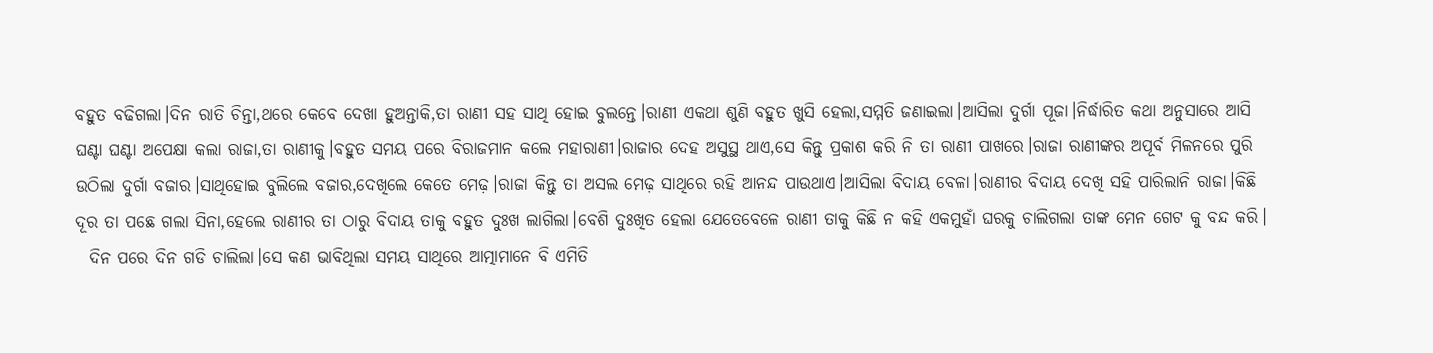ବହୁତ ବଢିଗଲା।ଦିନ ରାତି ଚିନ୍ତା,ଥରେ କେବେ ଦେଖା ହୁଅନ୍ତାକି,ତା ରାଣୀ ସହ ସାଥି ହୋଇ ବୁଲନ୍ତେ।ରାଣୀ ଏକଥା ଶୁଣି ବହୁତ ଖୁସି ହେଲା,ସମ୍ମତି ଜଣାଇଲା।ଆସିଲା ଦୁର୍ଗା ପୂଜା।ନିର୍ଦ୍ଧାରିତ କଥା ଅନୁସାରେ ଆସି ଘଣ୍ଟା ଘଣ୍ଟା ଅପେକ୍ଷା କଲା ରାଜା,ତା ରାଣୀକୁ।ବହୁତ ସମୟ ପରେ ବିରାଜମାନ କଲେ ମହାରାଣୀ।ରାଜାର ଦେହ ଅସୁସ୍ଥ ଥାଏ,ସେ କିନ୍ତୁ ପ୍ରକାଶ କରି ନି ତା ରାଣୀ ପାଖରେ।ରାଜା ରାଣୀଙ୍କର ଅପୂର୍ବ ମିଳନରେ ପୁରି ଉଠିଲା ଦୁର୍ଗା ବଜାର।ସାଥିହୋଇ ବୁଲିଲେ ବଜାର,ଦେଖିଲେ କେତେ ମେଢ଼।ରାଜା କିନ୍ତୁ ତା ଅସଲ ମେଢ଼ ସାଥିରେ ରହି ଆନନ୍ଦ ପାଉଥାଏ।ଆସିଲା ବିଦାୟ ବେଳା।ରାଣୀର ବିଦାୟ ଦେଖି ସହି ପାରିଲାନି ରାଜା।କିଛି ଦୂର ତା ପଛେ ଗଲା ସିନା,ହେଲେ ରାଣୀର ତା ଠାରୁ ବିଦାୟ ତାକୁ ବହୁତ ଦୁଃଖ ଲାଗିଲା।ବେଶି ଦୁଃଖିତ ହେଲା ଯେତେବେଳେ ରାଣୀ ତାକୁ କିଛି ନ କହି ଏକମୁହାଁ ଘରକୁ ଚାଲିଗଲା ତାଙ୍କ ମେନ ଗେଟ କୁ ବନ୍ଦ କରି।
  ଦିନ ପରେ ଦିନ ଗଡି ଚାଲିଲା।ସେ କଣ ଭାବିଥିଲା ସମୟ ସାଥିରେ ଆତ୍ମାମାନେ ବି ଏମିତି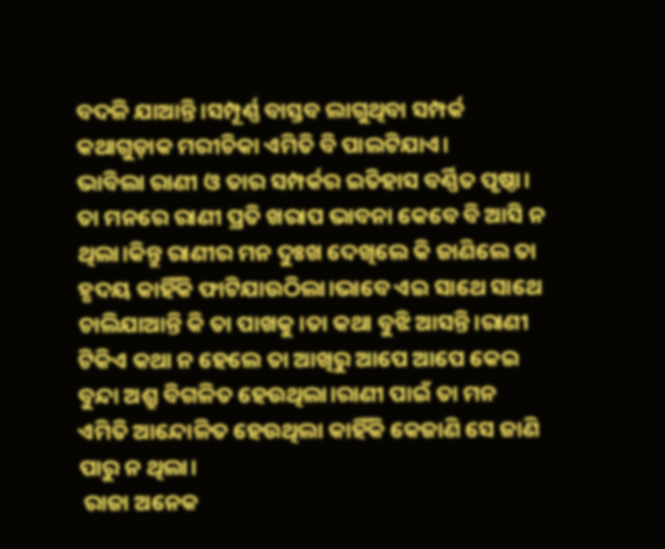ବଦଳି ଯାଆନ୍ତି।ସମ୍ପୂର୍ଣ୍ଣ ବାସ୍ତବ ଲାଗୁଥିବା ସମ୍ପର୍କ କଥାଗୁଡ଼ାକ ମରୀଚିକା ଏମିତି ବି ପାଲଟିଯାଏ।
ଭାବିଲା ରାଣୀ ଓ ତାର ସମ୍ପର୍କର ଇତିହାସ ବର୍ଣ୍ଣିତ ପୃଷ୍ଠା। ତା ମନରେ ରାଣୀ ପ୍ରତି ଖରାପ ଭାବନା କେବେ ବି ଆସି ନ ଥିଲା।କିନ୍ତୁ ରାଣୀର ମନ ଦୁଃଖ ଦେଖିଲେ କି ଜାଣିଲେ ତା ହୃଦୟ କାହିଁକି ଫାଟିଯାଉଠିଲା।ଭାବେ ଏଇ ସାଥେ ସାଥେ ଚାଲିଯାଆନ୍ତି କି ତା ପାଖକୁ।ତା କଥା ବୁଝି ଆସନ୍ତି।ରାଣୀ ଟିକିଏ କଥା ନ ହେଲେ ତା ଆଖିରୁ ଆପେ ଆପେ କେଇ ବୁନ୍ଦା ଅଶ୍ରୁ ବିଗଳିତ ହେଉଥିଲା।ରାଣୀ ପାଇଁ ତା ମନ ଏମିତି ଆନ୍ଦୋଳିତ ହେଉଥିଲା କାହିଁକି କେଜାଣି ସେ ଜାଣି ପାରୁ ନ ଥିଲା।
 ରାଜା ଅନେକ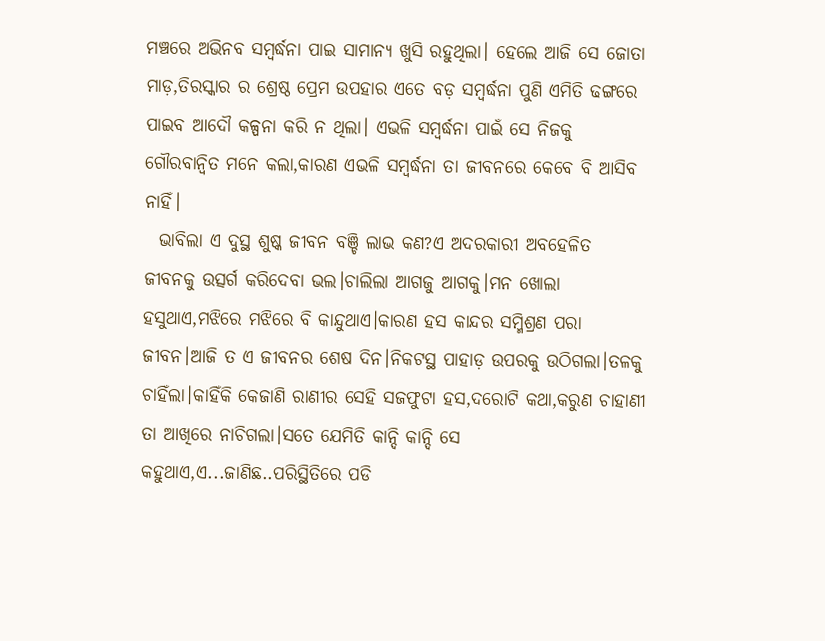ମଞ୍ଚରେ ଅଭିନବ ସମ୍ବର୍ଦ୍ଧନା ପାଇ ସାମାନ୍ୟ ଖୁସି ରହୁଥିଲା। ହେଲେ ଆଜି ସେ ଜୋତା ମାଡ଼,ତିରସ୍କାର ର ଶ୍ରେଷ୍ଠ ପ୍ରେମ ଉପହାର ଏତେ ବଡ଼ ସମ୍ବର୍ଦ୍ଧନା ପୁଣି ଏମିତି ଢଙ୍ଗରେ ପାଇବ ଆଦୌ କଳ୍ପନା କରି ନ ଥିଲା। ଏଭଳି ସମ୍ବର୍ଦ୍ଧନା ପାଇଁ ସେ ନିଜକୁ ଗୌରବାନ୍ୱିତ ମନେ କଲା,କାରଣ ଏଭଳି ସମ୍ବର୍ଦ୍ଧନା ତା ଜୀବନରେ କେବେ ବି ଆସିବ ନାହିଁ।
  ଭାବିଲା ଏ ଦୁସ୍ଥ ଶୁଷ୍କ ଜୀବନ ବଞ୍ଚି ଲାଭ କଣ?ଏ ଅଦରକାରୀ ଅବହେଳିତ ଜୀବନକୁ ଉତ୍ସର୍ଗ କରିଦେବା ଭଲ।ଚାଲିଲା ଆଗଜୁ ଆଗକୁ।ମନ ଖୋଲା ହସୁଥାଏ,ମଝିରେ ମଝିରେ ବି କାନ୍ଦୁଥାଏ।କାରଣ ହସ କାନ୍ଦର ସମ୍ମିଶ୍ରଣ ପରା ଜୀବନ।ଆଜି ତ ଏ ଜୀବନର ଶେଷ ଦିନ।ନିକଟସ୍ଥ ପାହାଡ଼ ଉପରକୁ ଉଠିଗଲା।ତଳକୁ ଚାହିଁଲା।କାହିଁକି କେଜାଣି ରାଣୀର ସେହି ସଜଫୁଟା ହସ,ଦରୋଟି କଥା,କରୁଣ ଚାହାଣୀ ତା ଆଖିରେ ନାଚିଗଲା।ସତେ ଯେମିତି କାନ୍ଦି କାନ୍ଦି ସେ କହୁଥାଏ,ଏ...ଜାଣିଛ..ପରିସ୍ଥିତିରେ ପଡି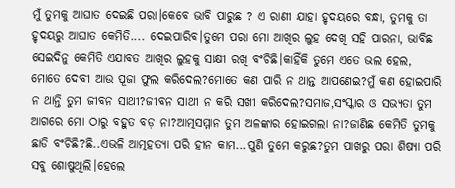ମୁଁ ତୁମକୁ ଆଘାତ ଦେଇଛି ପରା।କେବେ ଭାବି ପାରୁଛ ? ଏ ରାଣୀ ଯାହା ହୃଦୟରେ ବନ୍ଧା, ତୁମକୁ ତା ହୃଦୟରୁ ଆଘାତ କେମିତି.... ଦେଇପାରିବ।ତୁମେ ପରା ମୋ ଆଖିର ଲୁହ ଦେଖି ସହି ପାରନା, ଭାବିଛ ସେଇଦିନୁ କେମିତି ଏଯାବତ ଆଖିର ଲୁହକୁ ସାକ୍ଷୀ ରଖି ବଂଚିଛି।କାହିଁକି ତୁମେ ଏତେ ଭଲ ହେଲ, ମୋତେ ଦେବୀ ଆଉ ପୂଜା ଫୁଲ କରିଦେଲ?ମୋତେ କଣ ପାରି ନ ଥାନ୍ତ ଆପଣେଇ?ମୁଁ କଣ ହୋଇପାରି ନ ଥାନ୍ତି ତୁମ ଜୀବନ ସାଥୀ?ଜୀବନ ସାଥୀ ନ କରି ସଖୀ କରିଦେଲ?ସମାଜ,ସଂସ୍କାର ଓ ସଭ୍ୟତା ତୁମ ଆଗରେ ମୋ ଠାରୁ ବହୁତ ବଡ଼ ନା?ଆତ୍ମସମ୍ମାନ ତୁମ ଅଳଙ୍କାର ହୋଇଗଲା ନା?ଜାଣିଛ କେମିତି ତୁମକୁ ଛାଡି ବଂଚିଛି?ଛି..ଏଭଳି ଆତ୍ମହତ୍ୟା ପରି ହୀନ କାମ...ପୁଣି ତୁମେ କରୁଛ?ତୁମ ପାଖରୁ ପରା ଶିଷ୍ୟା ପରି ସବୁ ଶୋଷୁଥିଲି।ହେଲେ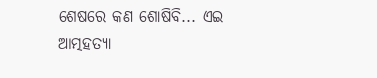ଶେଷରେ କଣ ଶୋଷିବି... ଏଇ ଆତ୍ମହତ୍ୟା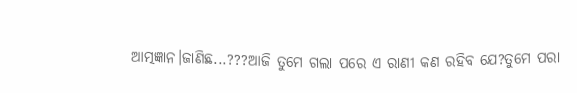ଆତ୍ମଜ୍ଞାନ।ଜାଣିଛ...???ଆଜି ତୁମେ ଗଲା ପରେ ଏ ରାଣୀ କଣ ରହିବ ଯେ?ତୁମେ ପରା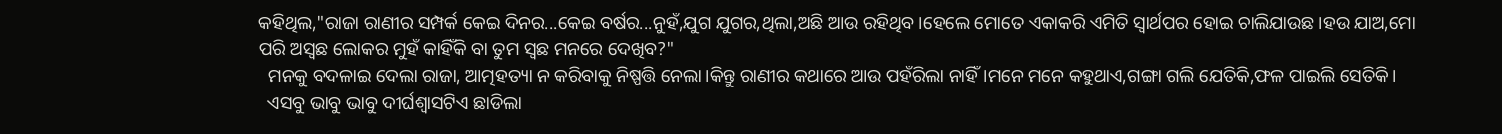କହିଥିଲ,"ରାଜା ରାଣୀର ସମ୍ପର୍କ କେଇ ଦିନର...କେଇ ବର୍ଷର...ନୁହଁ,ଯୁଗ ଯୁଗର,ଥିଲା,ଅଛି ଆଉ ରହିଥିବ।ହେଲେ ମୋତେ ଏକାକରି ଏମିତି ସ୍ୱାର୍ଥପର ହୋଇ ଚାଲିଯାଉଛ।ହଉ ଯାଅ,ମୋ ପରି ଅସ୍ଵଛ ଲୋକର ମୁହଁ କାହିଁକି ବା ତୁମ ସ୍ଵଛ ମନରେ ଦେଖିବ?"
  ମନକୁ ବଦଳାଇ ଦେଲା ରାଜା, ଆତ୍ମହତ୍ୟା ନ କରିବାକୁ ନିଷ୍ପତ୍ତି ନେଲା।କିନ୍ତୁ ରାଣୀର କଥାରେ ଆଉ ପହଁରିଲା ନାହିଁ।ମନେ ମନେ କହୁଥାଏ,ଗଙ୍ଗା ଗଲି ଯେତିକି,ଫଳ ପାଇଲି ସେତିକି।
  ଏସବୁ ଭାବୁ ଭାବୁ ଦୀର୍ଘଶ୍ଵାସଟିଏ ଛାଡିଲା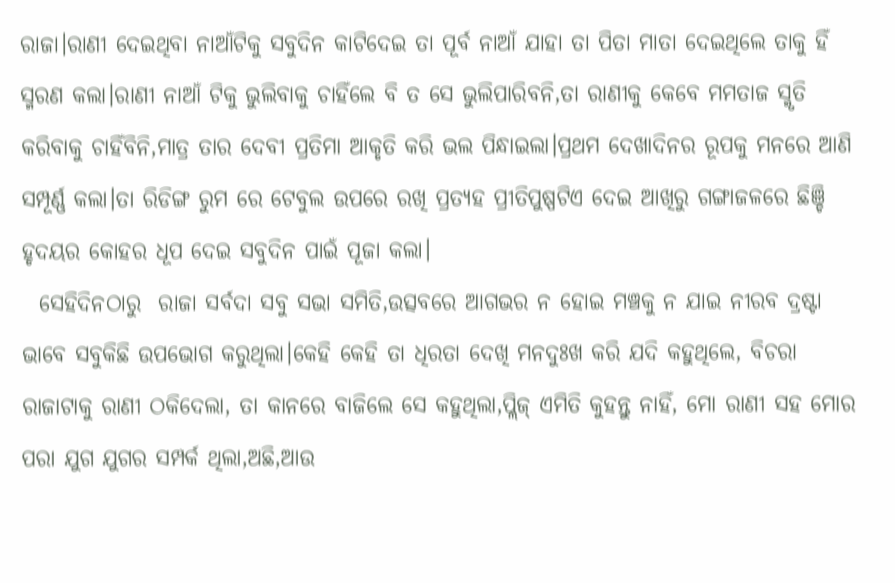ରାଜା।ରାଣୀ ଦେଇଥିବା ନାଆଁଟିକୁ ସବୁଦିନ କାଟିଦେଇ ତା ପୂର୍ବ ନାଆଁ ଯାହା ତା ପିତା ମାତା ଦେଇଥିଲେ ତାକୁ ହିଁ ସ୍ମରଣ କଲା।ରାଣୀ ନାଆଁ ଟିକୁ ଭୁଲିବାକୁ ଚାହିଁଲେ ବି ତ ସେ ଭୁଲିପାରିବନି,ତା ରାଣୀକୁ କେବେ ମମତାଜ ସ୍ମୃତି କରିବାକୁ ଚାହିଁବିନି,ମାତ୍ର ତାର ଦେବୀ ପ୍ରତିମା ଆକୃତି କରି ଭଲ ପିନ୍ଧାଇଲା।ପ୍ରଥମ ଦେଖାଦିନର ରୂପକୁ ମନରେ ଆଣି ସମ୍ପୂର୍ଣ୍ଣ କଲା।ତା ରିଡିଙ୍ଗ ରୁମ ରେ ଟେବୁଲ ଉପରେ ରଖି ପ୍ରତ୍ୟହ ପ୍ରୀତିପୁଷ୍ପଟିଏ ଦେଇ ଆଖିରୁ ଗଙ୍ଗାଜଳରେ ଛିଞ୍ଚି ହୃଦୟର କୋହର ଧୂପ ଦେଇ ସବୁଦିନ ପାଇଁ ପୂଜା କଲା।
  ସେହିଦିନଠାରୁ  ରାଜା ସର୍ବଦା ସବୁ ସଭା ସମିତି,ଉତ୍ସବରେ ଆଗଭର ନ ହୋଇ ମଞ୍ଚକୁ ନ ଯାଇ ନୀରବ ଦ୍ରଷ୍ଟା ଭାବେ ସବୁକିଛି ଉପଭୋଗ କରୁଥିଲା।କେହି କେହି ତା ଧିରତା ଦେଖି ମନଦୁଃଖ କରି ଯଦି କହୁଥିଲେ, ବିଚରା ରାଜାଟାକୁ ରାଣୀ ଠକିଦେଲା, ତା କାନରେ ବାଜିଲେ ସେ କହୁଥିଲା,ପ୍ଲିଜ୍ ଏମିତି କୁହନ୍ତୁ ନାହିଁ, ମୋ ରାଣୀ ସହ ମୋର ପରା ଯୁଗ ଯୁଗର ସମ୍ପର୍କ ଥିଲା,ଅଛି,ଆଉ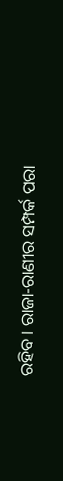ରହିବ। ରାଜା-ରାଣୀର ସମ୍ପର୍କ ପରା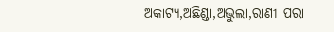ଅକାଟ୍ୟ,ଅଛିଣ୍ଡା,ଅଭୁଲା,ରାଣୀ ପରା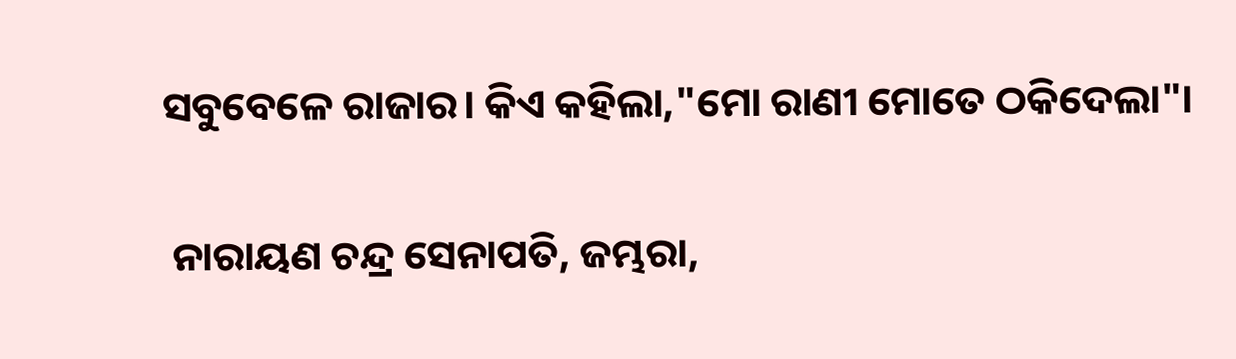ସବୁବେଳେ ରାଜାର। କିଏ କହିଲା,"ମୋ ରାଣୀ ମୋତେ ଠକିଦେଲା"।

 ନାରାୟଣ ଚନ୍ଦ୍ର ସେନାପତି, ଜମ୍ଭରା,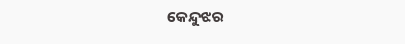କେନ୍ଦୁଝର